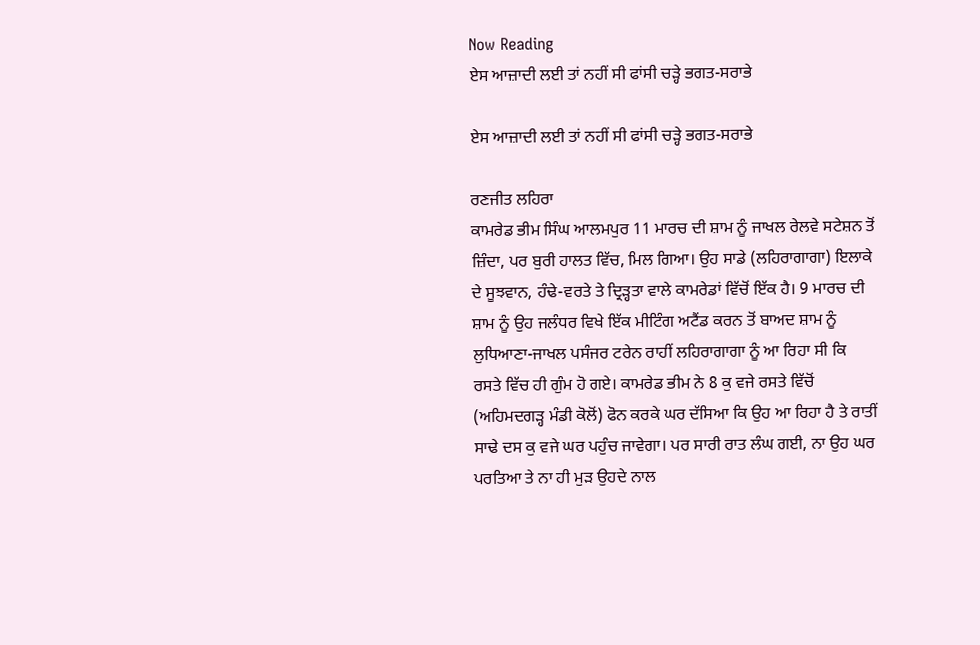Now Reading
ਏਸ ਆਜ਼ਾਦੀ ਲਈ ਤਾਂ ਨਹੀਂ ਸੀ ਫਾਂਸੀ ਚੜ੍ਹੇ ਭਗਤ-ਸਰਾਭੇ

ਏਸ ਆਜ਼ਾਦੀ ਲਈ ਤਾਂ ਨਹੀਂ ਸੀ ਫਾਂਸੀ ਚੜ੍ਹੇ ਭਗਤ-ਸਰਾਭੇ

ਰਣਜੀਤ ਲਹਿਰਾ
ਕਾਮਰੇਡ ਭੀਮ ਸਿੰਘ ਆਲਮਪੁਰ 11 ਮਾਰਚ ਦੀ ਸ਼ਾਮ ਨੂੰ ਜਾਖਲ ਰੇਲਵੇ ਸਟੇਸ਼ਨ ਤੋਂ ਜ਼ਿੰਦਾ, ਪਰ ਬੁਰੀ ਹਾਲਤ ਵਿੱਚ, ਮਿਲ ਗਿਆ। ਉਹ ਸਾਡੇ (ਲਹਿਰਾਗਾਗਾ) ਇਲਾਕੇ ਦੇ ਸੂਝਵਾਨ, ਹੰਢੇ-ਵਰਤੇ ਤੇ ਦ੍ਰਿੜ੍ਹਤਾ ਵਾਲੇ ਕਾਮਰੇਡਾਂ ਵਿੱਚੋਂ ਇੱਕ ਹੈ। 9 ਮਾਰਚ ਦੀ ਸ਼ਾਮ ਨੂੰ ਉਹ ਜਲੰਧਰ ਵਿਖੇ ਇੱਕ ਮੀਟਿੰਗ ਅਟੈਂਡ ਕਰਨ ਤੋਂ ਬਾਅਦ ਸ਼ਾਮ ਨੂੰ ਲੁਧਿਆਣਾ-ਜਾਖਲ ਪਸੰਜਰ ਟਰੇਨ ਰਾਹੀਂ ਲਹਿਰਾਗਾਗਾ ਨੂੰ ਆ ਰਿਹਾ ਸੀ ਕਿ ਰਸਤੇ ਵਿੱਚ ਹੀ ਗੁੰਮ ਹੋ ਗਏ। ਕਾਮਰੇਡ ਭੀਮ ਨੇ 8 ਕੁ ਵਜੇ ਰਸਤੇ ਵਿੱਚੋਂ (ਅਹਿਮਦਗੜ੍ਹ ਮੰਡੀ ਕੋਲੋਂ) ਫੋਨ ਕਰਕੇ ਘਰ ਦੱਸਿਆ ਕਿ ਉਹ ਆ ਰਿਹਾ ਹੈ ਤੇ ਰਾਤੀਂ ਸਾਢੇ ਦਸ ਕੁ ਵਜੇ ਘਰ ਪਹੁੰਚ ਜਾਵੇਗਾ। ਪਰ ਸਾਰੀ ਰਾਤ ਲੰਘ ਗਈ, ਨਾ ਉਹ ਘਰ ਪਰਤਿਆ ਤੇ ਨਾ ਹੀ ਮੁੜ ਉਹਦੇ ਨਾਲ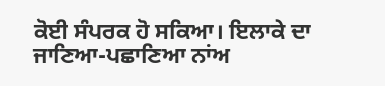ਕੋਈ ਸੰਪਰਕ ਹੋ ਸਕਿਆ। ਇਲਾਕੇ ਦਾ ਜਾਣਿਆ-ਪਛਾਣਿਆ ਨਾਂਅ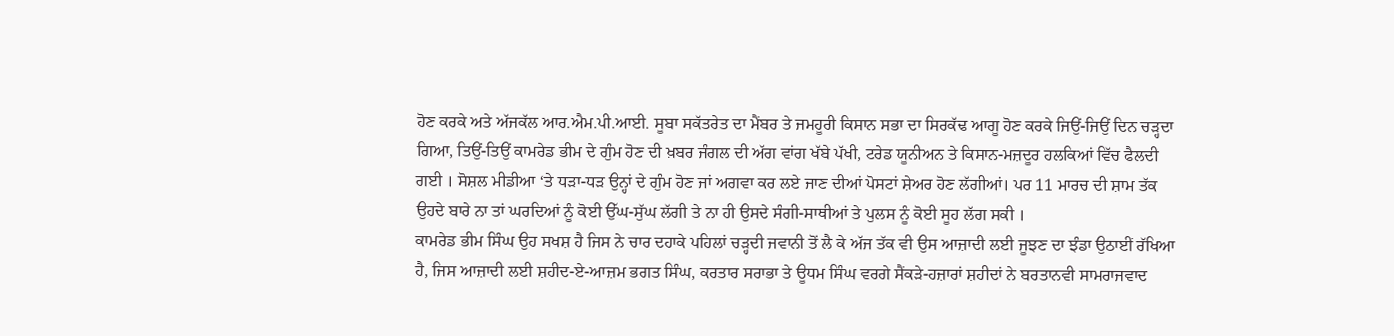ਹੋਣ ਕਰਕੇ ਅਤੇ ਅੱਜਕੱਲ ਆਰ.ਐਮ.ਪੀ.ਆਈ. ਸੂਬਾ ਸਕੱਤਰੇਤ ਦਾ ਮੈਂਬਰ ਤੇ ਜਮਹੂਰੀ ਕਿਸਾਨ ਸਭਾ ਦਾ ਸਿਰਕੱਢ ਆਗੂ ਹੋਣ ਕਰਕੇ ਜਿਉਂ-ਜਿਉਂ ਦਿਨ ਚੜ੍ਹਦਾ ਗਿਆ, ਤਿਉਂ-ਤਿਉਂ ਕਾਮਰੇਡ ਭੀਮ ਦੇ ਗੁੰਮ ਹੋਣ ਦੀ ਖ਼ਬਰ ਜੰਗਲ ਦੀ ਅੱਗ ਵਾਂਗ ਖੱਬੇ ਪੱਖੀ, ਟਰੇਡ ਯੂਨੀਅਨ ਤੇ ਕਿਸਾਨ-ਮਜ਼ਦੂਰ ਹਲਕਿਆਂ ਵਿੱਚ ਫੈਲਦੀ ਗਈ । ਸੋਸ਼ਲ ਮੀਡੀਆ ‘ਤੇ ਧੜਾ-ਧੜ ਉਨ੍ਹਾਂ ਦੇ ਗੁੰਮ ਹੋਣ ਜਾਂ ਅਗਵਾ ਕਰ ਲਏ ਜਾਣ ਦੀਆਂ ਪੋਸਟਾਂ ਸ਼ੇਅਰ ਹੋਣ ਲੱਗੀਆਂ। ਪਰ 11 ਮਾਰਚ ਦੀ ਸ਼ਾਮ ਤੱਕ ਉਹਦੇ ਬਾਰੇ ਨਾ ਤਾਂ ਘਰਦਿਆਂ ਨੂੰ ਕੋਈ ਉੱਘ-ਸੁੱਘ ਲੱਗੀ ਤੇ ਨਾ ਹੀ ਉਸਦੇ ਸੰਗੀ-ਸਾਥੀਆਂ ਤੇ ਪੁਲਸ ਨੂੰ ਕੋਈ ਸੂਹ ਲੱਗ ਸਕੀ ।
ਕਾਮਰੇਡ ਭੀਮ ਸਿੰਘ ਉਹ ਸਖਸ਼ ਹੈ ਜਿਸ ਨੇ ਚਾਰ ਦਹਾਕੇ ਪਹਿਲਾਂ ਚੜ੍ਹਦੀ ਜਵਾਨੀ ਤੋਂ ਲੈ ਕੇ ਅੱਜ ਤੱਕ ਵੀ ਉਸ ਆਜ਼ਾਦੀ ਲਈ ਜੂਝਣ ਦਾ ਝੰਡਾ ਉਠਾਈਂ ਰੱਖਿਆ ਹੈ, ਜਿਸ ਆਜ਼ਾਦੀ ਲਈ ਸ਼ਹੀਦ-ਏ-ਆਜ਼ਮ ਭਗਤ ਸਿੰਘ, ਕਰਤਾਰ ਸਰਾਭਾ ਤੇ ਊਧਮ ਸਿੰਘ ਵਰਗੇ ਸੈਂਕੜੇ-ਹਜ਼ਾਰਾਂ ਸ਼ਹੀਦਾਂ ਨੇ ਬਰਤਾਨਵੀ ਸਾਮਰਾਜਵਾਦ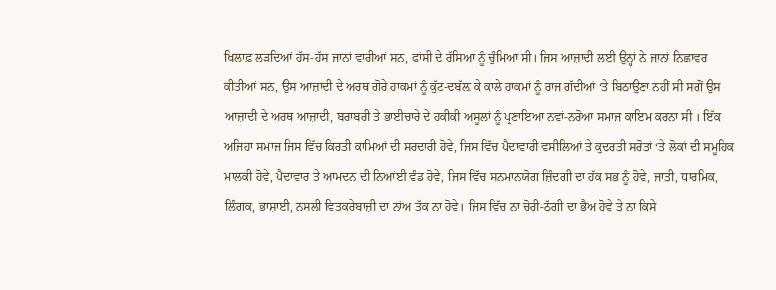ਖਿਲਾਫ਼ ਲੜਦਿਆਂ ਹੱਸ-ਹੱਸ ਜਾਨਾਂ ਵਾਰੀਆਂ ਸਨ, ਫਾਂਸੀ ਦੇ ਰੱਸਿਆ ਨੂੰ ਚੁੰਮਿਆ ਸੀ। ਜਿਸ ਆਜ਼ਾਦੀ ਲਈ ਉਨ੍ਹਾਂ ਨੇ ਜਾਨਾਂ ਨਿਛਾਵਰ ਕੀਤੀਆਂ ਸਨ, ਉਸ ਆਜ਼ਾਦੀ ਦੇ ਅਰਥ ਗੋਰੇ ਹਾਕਮਾਂ ਨੂੰ ਕੁੱਟ-ਦਬੱਲ਼ ਕੇ ਕਾਲੇ ਹਾਕਮਾਂ ਨੂੰ ਰਾਜ ਗੱਦੀਆਂ ‘ਤੇ ਬਿਠਾਉਣਾ ਨਹੀਂ ਸੀ ਸਗੋਂ ਉਸ ਆਜ਼ਾਦੀ ਦੇ ਅਰਥ ਆਜ਼ਾਦੀ, ਬਰਾਬਰੀ ਤੇ ਭਾਈਚਾਰੇ ਦੇ ਹਕੀਕੀ ਅਸੂਲਾਂ ਨੂੰ ਪ੍ਰਣਾਇਆ ਨਵਾਂ-ਨਰੋਆ ਸਮਾਜ ਕਾਇਮ ਕਰਨਾ ਸੀ । ਇੱਕ ਅਜਿਹਾ ਸਮਾਜ ਜਿਸ ਵਿੱਚ ਕਿਰਤੀ ਕਾਮਿਆਂ ਦੀ ਸਰਦਾਰੀ ਹੋਵੇ, ਜਿਸ ਵਿੱਚ ਪੈਦਾਵਾਰੀ ਵਸੀਲਿਆਂ ਤੇ ਕੁਦਰਤੀ ਸਰੋਤਾਂ ‘ਤੇ ਲੋਕਾਂ ਦੀ ਸਮੂਹਿਕ ਮਾਲਕੀ ਹੋਵੇ, ਪੈਦਾਵਾਰ ਤੇ ਆਮਦਨ ਦੀ ਨਿਆਂਈ ਵੰਡ ਹੋਵੇ, ਜਿਸ ਵਿੱਚ ਸਨਮਾਨਯੋਗ ਜ਼ਿੰਦਗੀ ਦਾ ਹੱਕ ਸਭ ਨੂੰ ਹੋਵੇ, ਜਾਤੀ, ਧਾਰਮਿਕ, ਲਿੰਗਕ, ਭਾਸ਼ਾਈ, ਨਸਲੀ ਵਿਤਕਰੇਬਾਜ਼ੀ ਦਾ ਨਾਂਅ ਤੱਕ ਨਾ ਹੋਵੇ। ਜਿਸ ਵਿੱਚ ਨਾ ਚੋਰੀ-ਠੱਗੀ ਦਾ ਭੈਅ ਹੋਵੇ ਤੇ ਨਾ ਕਿਸੇ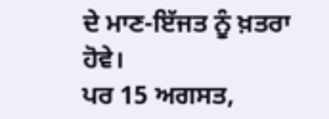ਦੇ ਮਾਣ-ਇੱਜਤ ਨੂੰ ਖ਼ਤਰਾ ਹੋਵੇ।
ਪਰ 15 ਅਗਸਤ,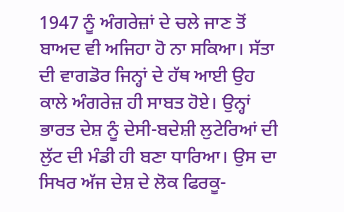1947 ਨੂੰ ਅੰਗਰੇਜ਼ਾਂ ਦੇ ਚਲੇ ਜਾਣ ਤੋਂ ਬਾਅਦ ਵੀ ਅਜਿਹਾ ਹੋ ਨਾ ਸਕਿਆ। ਸੱਤਾ ਦੀ ਵਾਗਡੋਰ ਜਿਨ੍ਹਾਂ ਦੇ ਹੱਥ ਆਈ ਉਹ ਕਾਲੇ ਅੰਗਰੇਜ਼ ਹੀ ਸਾਬਤ ਹੋਏ। ਉਨ੍ਹਾਂ ਭਾਰਤ ਦੇਸ਼ ਨੂੰ ਦੇਸੀ-ਬਦੇਸ਼ੀ ਲੁਟੇਰਿਆਂ ਦੀ ਲੁੱਟ ਦੀ ਮੰਡੀ ਹੀ ਬਣਾ ਧਾਰਿਆ। ਉਸ ਦਾ ਸਿਖਰ ਅੱਜ ਦੇਸ਼ ਦੇ ਲੋਕ ਫਿਰਕੂ-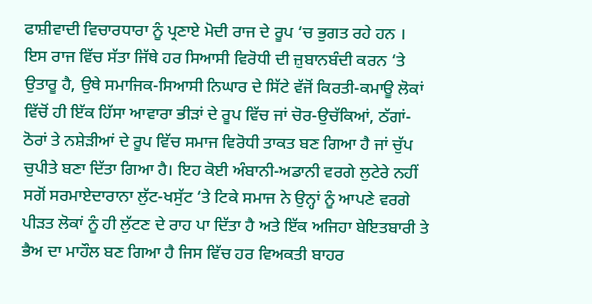ਫਾਸ਼ੀਵਾਦੀ ਵਿਚਾਰਧਾਰਾ ਨੂੰ ਪ੍ਰਣਾਏ ਮੋਦੀ ਰਾਜ ਦੇ ਰੂਪ ‘ਚ ਭੁਗਤ ਰਹੇ ਹਨ । ਇਸ ਰਾਜ ਵਿੱਚ ਸੱਤਾ ਜਿੱਥੇ ਹਰ ਸਿਆਸੀ ਵਿਰੋਧੀ ਦੀ ਜ਼ੁਬਾਨਬੰਦੀ ਕਰਨ ‘ਤੇ ਉਤਾਰੂ ਹੈ, ਉਥੇ ਸਮਾਜਿਕ-ਸਿਆਸੀ ਨਿਘਾਰ ਦੇ ਸਿੱਟੇ ਵੱਜੋਂ ਕਿਰਤੀ-ਕਮਾਊ ਲੋਕਾਂ ਵਿੱਚੋਂ ਹੀ ਇੱਕ ਹਿੱਸਾ ਆਵਾਰਾ ਭੀੜਾਂ ਦੇ ਰੂਪ ਵਿੱਚ ਜਾਂ ਚੋਰ-ਉਚੱਕਿਆਂ, ਠੱਗਾਂ-ਠੋਰਾਂ ਤੇ ਨਸ਼ੇੜੀਆਂ ਦੇ ਰੂਪ ਵਿੱਚ ਸਮਾਜ ਵਿਰੋਧੀ ਤਾਕਤ ਬਣ ਗਿਆ ਹੈ ਜਾਂ ਚੁੱਪ ਚੁਪੀਤੇ ਬਣਾ ਦਿੱਤਾ ਗਿਆ ਹੈ। ਇਹ ਕੋਈ ਅੰਬਾਨੀ-ਅਡਾਨੀ ਵਰਗੇ ਲੁਟੇਰੇ ਨਹੀਂ ਸਗੋਂ ਸਰਮਾਏਦਾਰਾਨਾ ਲੁੱਟ-ਖਸੁੱਟ ‘ਤੇ ਟਿਕੇ ਸਮਾਜ ਨੇ ਉਨ੍ਹਾਂ ਨੂੰ ਆਪਣੇ ਵਰਗੇ ਪੀੜਤ ਲੋਕਾਂ ਨੂੰ ਹੀ ਲੁੱਟਣ ਦੇ ਰਾਹ ਪਾ ਦਿੱਤਾ ਹੈ ਅਤੇ ਇੱਕ ਅਜਿਹਾ ਬੇਇਤਬਾਰੀ ਤੇ ਭੈਅ ਦਾ ਮਾਹੌਲ ਬਣ ਗਿਆ ਹੈ ਜਿਸ ਵਿੱਚ ਹਰ ਵਿਅਕਤੀ ਬਾਹਰ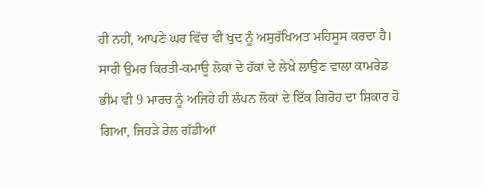ਹੀ ਨਹੀਂ, ਆਪਣੇ ਘਰ ਵਿੱਚ ਵੀ ਖੁਦ ਨੂੰ ਅਸੁਰੱਖਿਅਤ ਮਹਿਸੂਸ ਕਰਦਾ ਹੈ।
ਸਾਰੀ ਉਮਰ ਕਿਰਤੀ-ਕਮਾਊ ਲੋਕਾਂ ਦੇ ਹੱਕਾਂ ਦੇ ਲੇਖੇ ਲਾਉਣ ਵਾਲਾ ਕਾਮਰੇਡ ਭੀਮ ਵੀ 9 ਮਾਰਚ ਨੂੰ ਅਜਿਹੇ ਹੀ ਲੰਪਨ ਲੋਕਾਂ ਦੇ ਇੱਕ ਗਿਰੋਹ ਦਾ ਸ਼ਿਕਾਰ ਹੋ ਗਿਆ, ਜਿਹੜੇ ਰੇਲ ਗੱਡੀਆਂ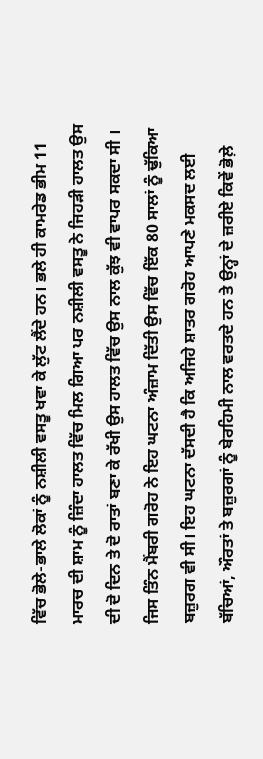ਵਿੱਚ ਭੋਲੇ-ਭਾਲੇ ਲੋਕਾਂ ਨੂੰ ਨਸ਼ੀਲੀ ਵਸਤੂ ਖਵਾ ਕੇ ਲੁੱਟ ਲੈਂਦੇ ਹਨ। ਭਲੇ ਹੀ ਕਾਮਰੇਡ ਭੀਮ 11 ਮਾਰਚ ਦੀ ਸ਼ਾਮ ਨੂੰ ਜ਼ਿੰਦਾ ਹਾਲਤ ਵਿੱਚ ਮਿਲ ਗਿਆ ਪਰ ਨਸ਼ੀਲੀ ਵਸਤੂ ਨੇ ਜਿਹੜੀ ਹਾਲਤ ਉਸ ਦੀ ਦੋ ਦਿਨ ਤੇ ਦੋ ਰਾਤਾਂ ਬਣਾ ਕੇ ਰੱਖੀ ਉਸ ਹਾਲਤ ਵਿੱਚ ਉਸ ਨਾਲ ਕੁੱਝ ਵੀ ਵਾਪਰ ਸਕਦਾ ਸੀ । ਜਿਸ ਤਿੰਨ ਮੈਂਬਰੀ ਗਰੋਹ ਨੇ ਇਹ ਘਟਨਾ ਅੰਜ਼ਾਮ ਦਿੱਤੀ ਉਸ ਵਿੱਚ ਇੱਕ 80 ਸਾਲਾਂ ਨੂੰ ਢੁੱਕਿਆ ਬਜ਼ੁਰਗ ਵੀ ਸੀ। ਇਹ ਘਟਨਾ ਦੱਸਦੀ ਹੈ ਕਿ ਅਜਿਹੇ ਸ਼ਾਤਰ ਗਰੋਹ ਆਪਣੇ ਮਕਸਦ ਲਈ ਬੱਚਿਆਂ, ਔਰਤਾਂ ਤੇ ਬਜ਼ੁਰਗਾਂ ਨੂੰ ਬੇਰਹਿਮੀ ਨਾਲ ਵਰਤਦੇ ਹਨ ਤੇ ਉਨ੍ਹਾਂ ਦੇ ਜ਼ਰੀਏ ਕਿਵੇਂ ਭੋਲ਼ੇ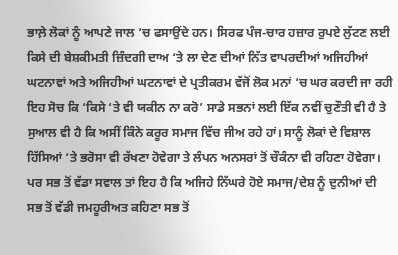ਭਾਲ਼ੇ ਲੋਕਾਂ ਨੂੰ ਆਪਣੇ ਜਾਲ ‘ਚ ਫਸਾਉਂਦੇ ਹਨ। ਸਿਰਫ ਪੰਜ-ਚਾਰ ਹਜ਼ਾਰ ਰੁਪਏ ਲੁੱਟਣ ਲਈ ਕਿਸੇ ਦੀ ਬੇਸ਼ਕੀਮਤੀ ਜ਼ਿੰਦਗੀ ਦਾਅ ‘ਤੇ ਲਾ ਦੇਣ ਦੀਆਂ ਨਿੱਤ ਵਾਪਰਦੀਆਂ ਅਜਿਹੀਆਂ ਘਟਨਾਵਾਂ ਅਤੇ ਅਜਿਹੀਆਂ ਘਟਨਾਵਾਂ ਦੇ ਪ੍ਰਤੀਕਰਮ ਵੱਜੋਂ ਲੋਕ ਮਨਾਂ ‘ਚ ਘਰ ਕਰਦੀ ਜਾ ਰਹੀ ਇਹ ਸੋਚ ਕਿ ‘ਕਿਸੇ ‘ਤੇ ਵੀ ਯਕੀਨ ਨਾ ਕਰੋ’ ਸਾਡੇ ਸਭਨਾਂ ਲਈ ਇੱਕ ਨਵੀਂ ਚੁਣੌਤੀ ਵੀ ਹੈ ਤੇ ਸੁਆਲ ਵੀ ਹੈ ਕਿ ਅਸੀਂ ਕਿੰਨੇ ਕਰੂਰ ਸਮਾਜ ਵਿੱਚ ਜੀਅ ਰਹੇ ਹਾਂ। ਸਾਨੂੰ ਲੋਕਾਂ ਦੇ ਵਿਸ਼ਾਲ ਹਿੱਸਿਆਂ ‘ਤੇ ਭਰੋਸਾ ਵੀ ਰੱਖਣਾ ਹੋਵੇਗਾ ਤੇ ਲੰਪਨ ਅਨਸਰਾਂ ਤੋਂ ਚੌਕੰਨਾ ਵੀ ਰਹਿਣਾ ਹੋਵੇਗਾ।
ਪਰ ਸਭ ਤੋਂ ਵੱਡਾ ਸਵਾਲ ਤਾਂ ਇਹ ਹੈ ਕਿ ਅਜਿਹੇ ਨਿੱਘਰੇ ਹੋਏ ਸਮਾਜ/ਦੇਸ਼ ਨੂੰ ਦੁਨੀਆਂ ਦੀ ਸਭ ਤੋਂ ਵੱਡੀ ਜਮਹੂਰੀਅਤ ਕਹਿਣਾ ਸਭ ਤੋਂ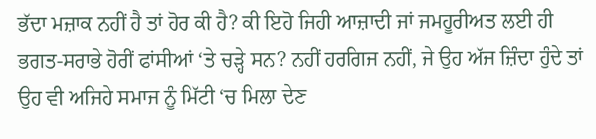ਭੱਦਾ ਮਜ਼ਾਕ ਨਹੀਂ ਹੈ ਤਾਂ ਹੋਰ ਕੀ ਹੈ? ਕੀ ਇਹੋ ਜਿਹੀ ਆਜ਼ਾਦੀ ਜਾਂ ਜਮਹੂਰੀਅਤ ਲਈ ਹੀ ਭਗਤ-ਸਰਾਭੇ ਹੋਰੀਂ ਫਾਂਸੀਆਂ ‘ਤੇ ਚੜ੍ਹੇ ਸਨ? ਨਹੀਂ ਹਰਗਿਜ ਨਹੀਂ, ਜੇ ਉਹ ਅੱਜ ਜ਼ਿੰਦਾ ਹੁੰਦੇ ਤਾਂ ਉਹ ਵੀ ਅਜਿਹੇ ਸਮਾਜ ਨੂੰ ਮਿੱਟੀ ‘ਚ ਮਿਲਾ ਦੇਣ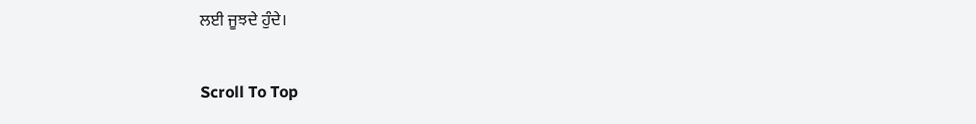ਲਈ ਜੂਝਦੇ ਹੁੰਦੇ।

Scroll To Top